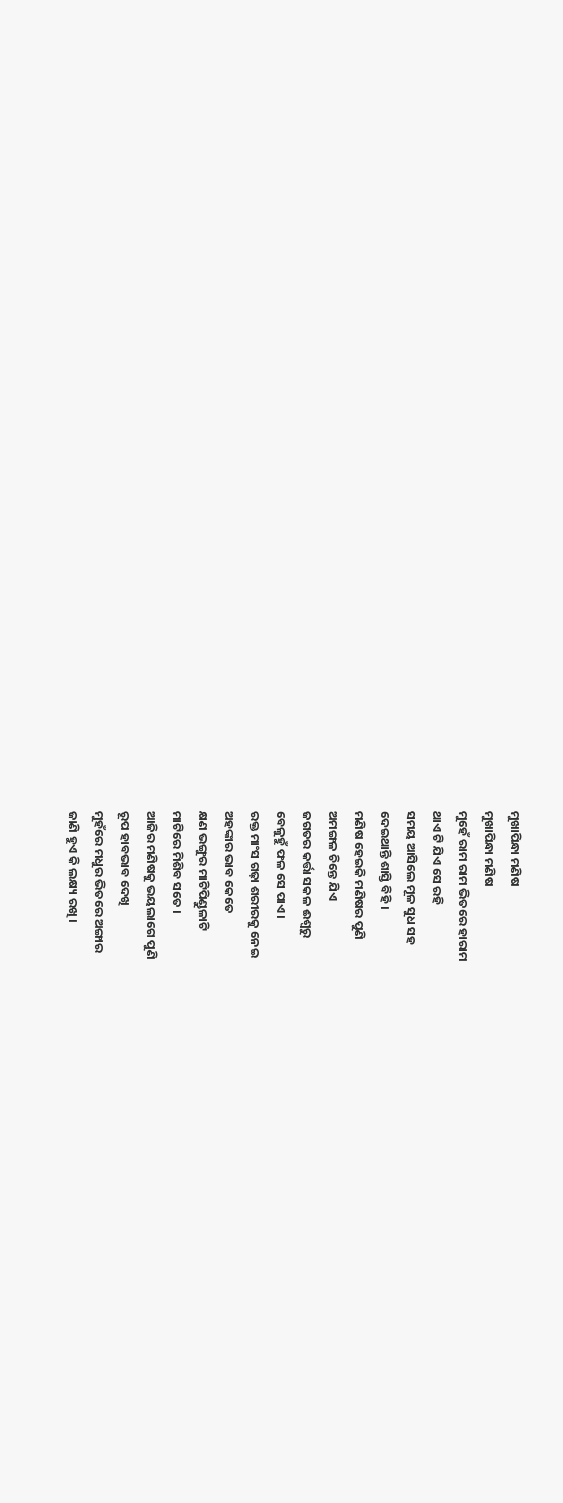ମୁଖାପିନ୍ଧା ମଣିଷ
ମୁଖାପିନ୍ଧା ମଣିଷ
ମୁହେଁ ରାମ ରାମ ଭିତରେ ହାରାମ
ଥାଏ ଟି ଯିଏ ସେ ରହି
ସମୟ ଆସିଲେ ମୂଳ ସୁଧ ସହ
ଦେଇଥାନ୍ତି ଶାସ୍ତି ବିହି ।
ମଣିଷ ହେଇକି ମଣିଷର ପୁଣି
ଅମଙ୍ଗଳ ଚିନ୍ତେ ଯିଏ
ଜଗତର କର୍ତ୍ତା ସକଳ ଈଶ୍ୱରୁ
ବେଳୁହୁଁ ଫଳ ସେ ପାଏ ।
ରକ୍ତ ମାଂସ ଗଢ଼ା ଶରୀରକୁ ନେଇ
ଅହଙ୍କାର ଭାବ କେତେ
କ୍ଷଣ ଭଙ୍ଗୁର ମାଟିପିଣ୍ଡୁଳାଟି
ମାଟିରେ ମିଶିବ ସତେ ।
ଆଜିର ମଣିଷକୁ ଭୟଲାଗେ ପୁଣି
ରୂପ ହାବଭାବ ଦେଖି
ମୁହଁରେ ମଧୁର ଭିତରେ ଅଙ୍ଗାର
ଜାଣି ହୁଏ କି ଲକ୍ଷ୍ୟ ରଖି ।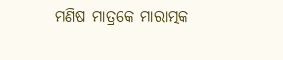ମଣିଷ ମାତ୍ରକେ ମାରାତ୍ମକ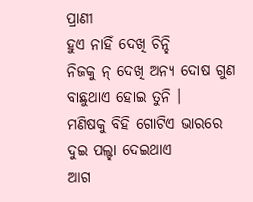ପ୍ରାଣୀ
ହୁଏ ନାହିଁ ଦେଖି ଚିନ୍ହି
ନିଜକୁ ନ୍ ଦେଖି ଅନ୍ୟ ଦୋଷ ଗୁଣ
ବାଛୁଥାଏ ହୋଇ ତୁନି ।
ମଣିଷକୁ ବିହି ଗୋଟିଏ ଭାରରେ
ଦୁଇ ପଲ୍ହା ଦେଇଥାଏ
ଆଗ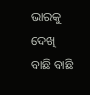ଭାରକୁ ଦେଖି ବାଛି ବାଛି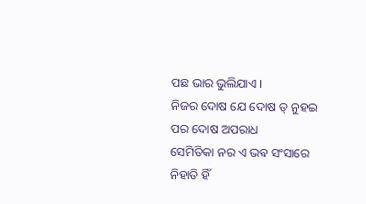ପଛ ଭାର ଭୁଲିଯାଏ ।
ନିଜର ଦୋଷ ଯେ ଦୋଷ ତ୍ ନୁହଇ
ପର ଦୋଷ ଅପରାଧ
ସେମିତିକା ନର ଏ ଭଵ ସଂସାରେ
ନିହାତି ହିଁ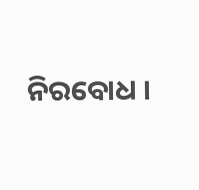ନିରବୋଧ ।